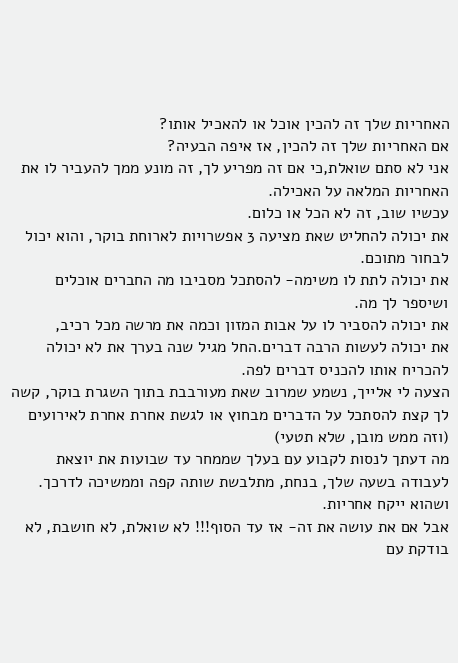האחריות שלך זה להכין אוכל או להאכיל אותו?
אם האחריות שלך זה להכין, אז איפה הבעיה?
אני לא סתם שואלת,כי אם זה מפריע לך, זה מונע ממך להעביר לו את האחריות המלאה על האכילה.
עכשיו שוב, זה לא הכל או כלום.
את יכולה להחליט שאת מציעה 3 אפשרויות לארוחת בוקר, והוא יכול לבחור מתוכם.
את יכולה לתת לו משימה- להסתכל מסביבו מה החברים אוכלים ושיספר לך מה.
את יכולה להסביר לו על אבות המזון וכמה את מרשה מכל רכיב,
את יכולה לעשות הרבה דברים.החל מגיל שנה בערך את לא יכולה להכריח אותו להכניס דברים לפה.
הצעה לי אלייך, נשמע שמרוב שאת מעורבבת בתוך השגרת בוקר, קשה לך קצת להסתכל על הדברים מבחוץ או לגשת אחרת אחרת לאירועים (וזה ממש מובן, שלא תטעי)
מה דעתך לנסות לקבוע עם בעלך שממחר עד שבועות את יוצאת לעבודה בשעה שלך, בנחת, מתלבשת שותה קפה וממשיכה לדרכך.
ושהוא ייקח אחריות.
אבל אם את עושה את זה- אז עד הסוף!!! לא שואלת, לא חושבת, לא בודקת עם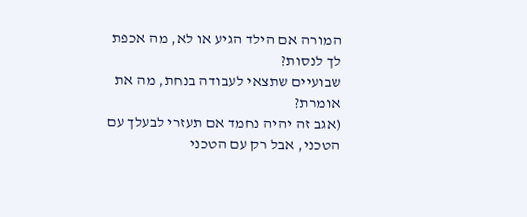המורה אם הילד הגיע או לא, מה אכפת לך לנסות?
שבועיים שתצאי לעבודה בנחת, מה את אומרת?
(אגב זה יהיה נחמד אם תעזרי לבעלך עם הטכני, אבל רק עם הטכני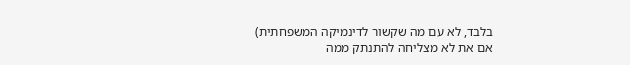בלבד, לא עם מה שקשור לדינמיקה המשפחתית)
אם את לא מצליחה להתנתק ממה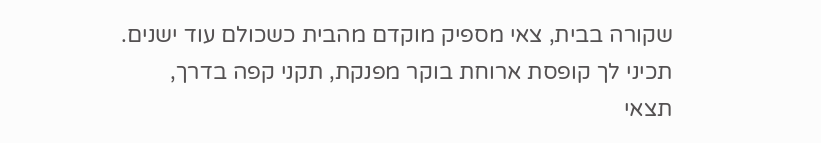שקורה בבית, צאי מספיק מוקדם מהבית כשכולם עוד ישנים.
תכיני לך קופסת ארוחת בוקר מפנקת, תקני קפה בדרך,
תצאי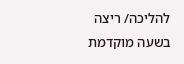להליכה/ ריצה בשעה מוקדמת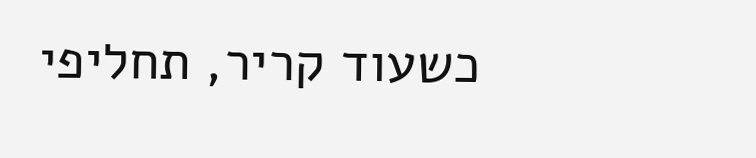כשעוד קריר, תחליפי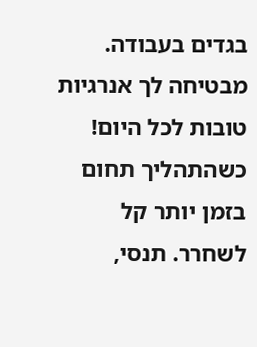בגדים בעבודה.
מבטיחה לך אנרגיות טובות לכל היום!
כשהתהליך תחום בזמן יותר קל לשחרר. תנסי,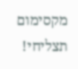מקסימום תצליחי!